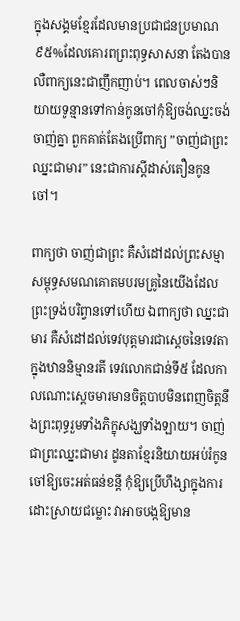ក្នុងសង្គមខ្មែរដែលមានប្រជាជនប្រមាណ៩៥%ដែលគោរពព្រះពុទ្ធសាសនា តែងបានលឺពាក្យនេះជាញឹកញាប់។ ពេលចាស់ៗនិយាយទូន្មានទៅកាន់កូនចៅកុំឱ្យចង់ឈ្នះចង់ចាញ់គ្នា ពួកគាត់តែងប្រើពាក្យ ”ចាញ់ជាព្រះឈ្នះជាមារ” នេះជាការស្ដីដាស់តឿនកូនចៅ។

ពាក្យថា ចាញ់ជាព្រះ គឺសំដៅដល់ព្រះសម្មាសម្ពុទ្ធសមណគោតមបរមគ្រូនៃយើងដែលព្រះទ្រង់បរិព្វានទៅហើយ ឯពាក្យថា ឈ្នះជាមារ គឺសំដៅដល់ទេវបុត្តមារជាស្តេចនៃទេវតា ក្នុងឋាននិម្មានរតី ទេវលោកជាន់ទី៥ ដែលកាលណោះស្ដេចមារមានចិត្តបាបមិនពេញចិត្តនឹងព្រះពុទ្ធរួមទាំងភិក្ខុសង្ឃទាំងឡាយ។ ចាញ់ជាព្រះឈ្នះជាមារ ដូនតាខ្មែរនិយាយអប់រំកូនចៅឱ្យចេះអត់ធន់ខន្ដី កុំឱ្យប្រើហឹង្សាក្នុងការដោះស្រាយជម្លោះ វាអាចបង្កឱ្យមាន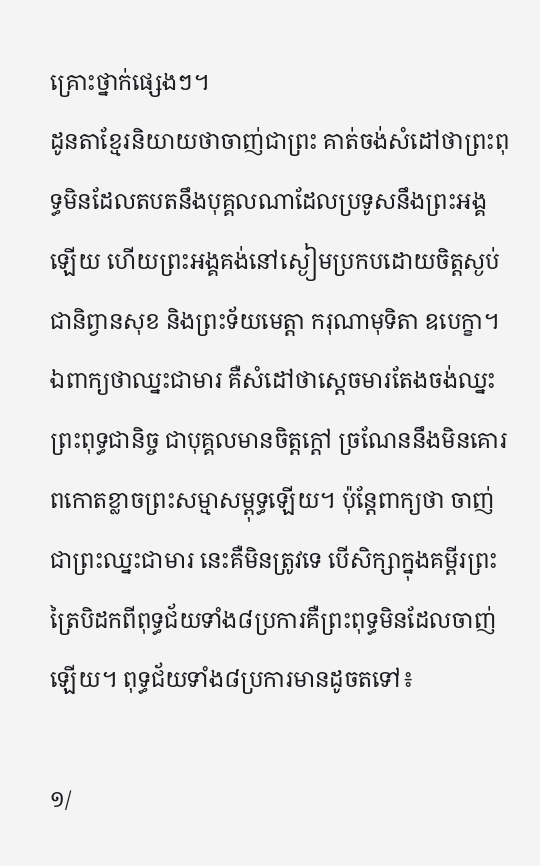គ្រោះថ្នាក់ផ្សេងៗ។
ដូនតាខ្មែរនិយាយថាចាញ់ជាព្រះ គាត់ចង់សំដៅថាព្រះពុទ្ធមិនដែលតបតនឹងបុគ្គលណាដែលប្រទូសនឹងព្រះអង្គឡើយ ហើយព្រះអង្គគង់នៅស្ងៀមប្រកបដោយចិត្តស្ងប់ជានិព្វានសុខ និងព្រះទ័យមេត្តា ករុណាមុទិតា ឧបេក្ខា។ ឯពាក្យថាឈ្នះជាមារ គឺសំដៅថាស្ដេចមារតែងចង់ឈ្នះព្រះពុទ្ធជានិច្ច ជាបុគ្គលមានចិត្តក្ដៅ ច្រណែននឹងមិនគោរពកោតខ្លាចព្រះសម្មាសម្ពុទ្ធឡើយ។ ប៉ុន្តែពាក្យថា ចាញ់ជាព្រះឈ្នះជាមារ នេះគឺមិនត្រូវទេ បើសិក្សាក្នុងគម្ពីរព្រះត្រៃបិដកពីពុទ្ធជ័យទាំង៨ប្រការគឺព្រះពុទ្ធមិនដែលចាញ់ឡើយ។ ពុទ្ធជ័យទាំង៨ប្រការមានដូចតទៅ៖

១/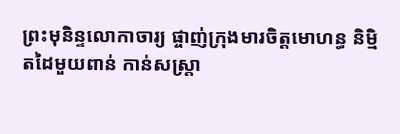ព្រះមុនិន្ទលោកាចារ្យ ផ្ចាញ់ក្រុងមារចិត្តមោហន្ធ និម្មិតដៃមួយពាន់ កាន់សស្ត្រា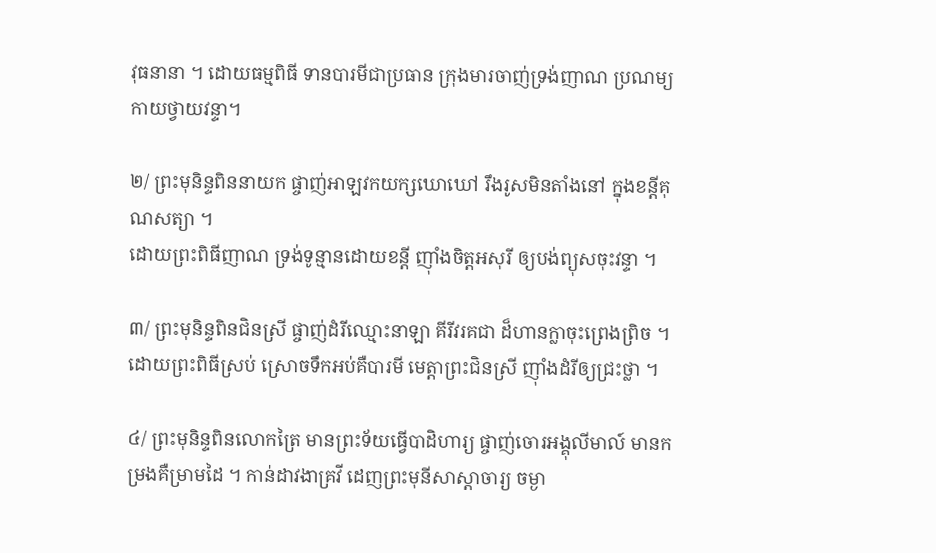វុធនានា ។ ដោយធម្មពិធី ទានបារមីជាប្រធាន ក្រុងមារចាញ់ទ្រង់ញាណ ប្រណម្យកាយថ្វាយវន្ទា។

២/ ព្រះមុនិន្ទពិននាយក ផ្ចាញ់អាឡវកយក្សឃោឃៅ រឹងរូសមិនតាំងនៅ ក្នុងខន្តីគុណសត្យា ។
ដោយព្រះពិធីញាណ ទ្រង់ទូន្មានដោយខន្តី ញ៉ាំងចិត្តអសុរី ឲ្យបង់ព្យុសចុះវន្ទា ។

៣/ ព្រះមុនិន្ទពិនជិនស្រី ផ្ចាញ់ដំរីឈ្មោះនាឡា គីរីវរគជា ដ៏ហានក្លាចុះព្រេងព្រិច ។ ដោយព្រះពិធីស្រប់ ស្រោចទឹកអប់គឺបារមី មេត្តាព្រះជិនស្រី ញ៉ាំងដំរីឲ្យជ្រះថ្លា ។

៤/ ព្រះមុនិន្ទពិនលោកត្រៃ មានព្រះទ័យធ្វើបាដិហារ្យ ផ្ចាញ់ចោរអង្គុលីមាល៍ មានកម្រងគឺម្រាមដៃ ។ កាន់ដាវងាគ្រវី ដេញព្រះមុនីសាស្តាចារ្យ ចម្ងា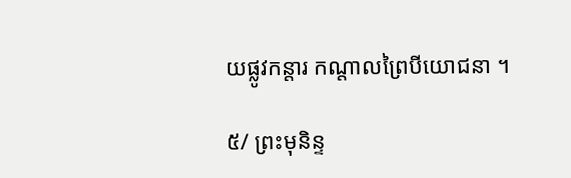យផ្លូវកន្តារ កណ្តាលព្រៃបីយោជនា ។

៥/ ព្រះមុនិន្ទ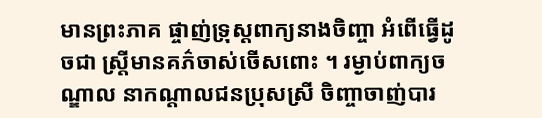មានព្រះភាគ ផ្ចាញ់ទ្រុស្តពាក្យនាងចិញ្ចា អំពើធ្វើដូចជា ស្រ្តីមានគភ៌ចាស់ចើសពោះ ។ រម្ងាប់ពាក្យចណ្ឌាល នាកណ្តាលជនប្រុសស្រី ចិញ្ចាចាញ់បារ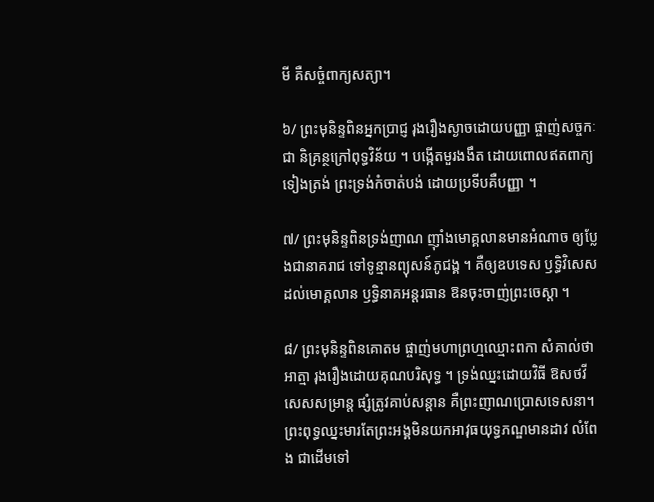មី គឺសច្ចំពាក្យសត្យា។

៦/ ព្រះមុនិន្ទពិនអ្នកប្រាជ្ញ រុងរឿងស្ងាចដោយបញ្ញា ផ្ចាញ់សច្ចកៈជា និគ្រន្ថក្រៅពុទ្ធវិន័យ ។ បង្កើតមួរងងឹត ដោយពោលឥតពាក្យទៀងត្រង់ ព្រះទ្រង់កំចាត់បង់ ដោយប្រទីបគឺបញ្ញា ។

៧/ ព្រះមុនិន្ទពិនទ្រង់ញាណ ញ៉ាំងមោគ្គលានមានអំណាច ឲ្យប្លែងជានាគរាជ ទៅទូន្មានព្យុសន៍ភូជង្គ ។ គឺឲ្យឧបទេស ឫទ្ធិវិសេសដល់មោគ្គលាន ឫទ្ធិនាគអន្តរធាន ឱនចុះចាញ់ព្រះចេស្តា ។

៨/ ព្រះមុនិន្ទពិនគោតម ផ្ចាញ់មហាព្រហ្មឈ្មោះពកា សំគាល់ថាអាត្មា រុងរឿងដោយគុណបរិសុទ្ធ ។ ទ្រង់ឈ្នះដោយវិធី ឱសថវីសេសសម្រាន្ត ផ្សំត្រូវគាប់សន្តាន គឺព្រះញាណប្រោសទេសនា។
ព្រះពុទ្ធឈ្នះមារតែព្រះអង្គមិនយកអាវុធយុទ្ធភណ្ឌមានដាវ លំពែង ជាដើមទៅ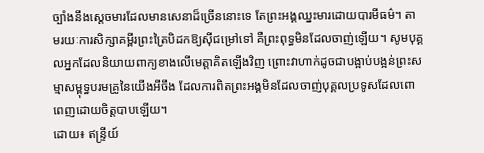ច្បាំងនឹងស្ដេចមារដែលមានសេនាដ៏ច្រើននោះទេ តែព្រះអង្គឈ្នះមារដោយបារមីធម៌។ តាមរយៈការសិក្សាគម្ពីរព្រះត្រៃបិដកឱ្យស៊ីជម្រៅទៅ គឺព្រះពុទ្ធមិនដែលចាញ់ឡើយ។ សូមបុគ្គលអ្នកដែលនិយាយពាក្យខាងលើមេត្តាគិតឡើងវិញ ព្រោះវាហាក់ដូចជាបង្អាប់បង្អន់ព្រះសម្មាសម្ពុទ្ធបរមគ្រូនៃយើងអីចឹង ដែលការពិតព្រះអង្គមិនដែលចាញ់បុគ្គលប្រទូសដែលពោពេញដោយចិត្តបាបឡើយ។
ដោយ៖ ឥន្ទ្រីយ៍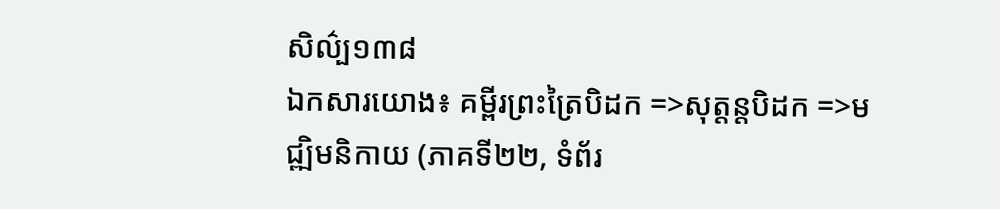សិល៌្ប១៣៨
ឯកសារយោង៖ គម្ពីរព្រះត្រៃបិដក =>សុត្តន្តបិដក =>មជ្ឍិមនិកាយ (ភាគទី២២, ទំព័រ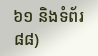៦១ និងទំព័រ ៨៨)